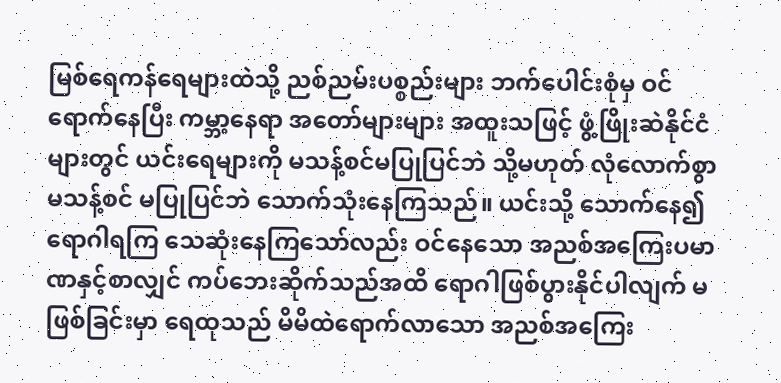မြစ်ရေကန်ရေများထဲသို့ ညစ်ညမ်းပစ္စည်းများ ဘက်ပေါင်းစုံမှ ဝင်ရောက်နေပြီး ကမ္ဘာ့နေရာ အတော်များများ အထူးသဖြင့် ဖွံ့ဖြိုးဆဲနိုင်ငံများတွင် ယင်းရေများကို မသန့်စင်မပြုပြင်ဘဲ သို့မဟုတ် လုံလောက်စွာ မသန့်စင် မပြုပြင်ဘဲ သောက်သုံးနေကြသည်။ ယင်းသို့ သောက်နေ၍ ရောဂါရကြ သေဆုံးနေကြသော်လည်း ဝင်နေသော အညစ်အကြေးပမာဏနှင့်စာလျှင် ကပ်ဘေးဆိုက်သည်အထိ ရောဂါဖြစ်ပွားနိုင်ပါလျက် မဖြစ်ခြင်းမှာ ရေထုသည် မိမိထဲရောက်လာသော အညစ်အကြေး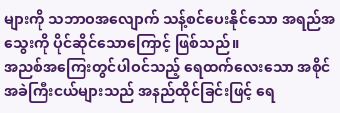များကို သဘာဝအလျောက် သန့်စင်ပေးနိုင်သော အရည်အသွေးကို ပိုင်ဆိုင်သောကြောင့် ဖြစ်သည်။
အညစ်အကြေးတွင်ပါဝင်သည့် ရေထက်လေးသော အစိုင်အခဲကြီးငယ်များသည် အနည်ထိုင်ခြင်းဖြင့် ရေ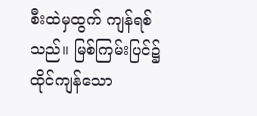စီးထဲမှထွက် ကျန်ရစ်သည်။ မြစ်ကြမ်းပြင်၌ ထိုင်ကျန်သော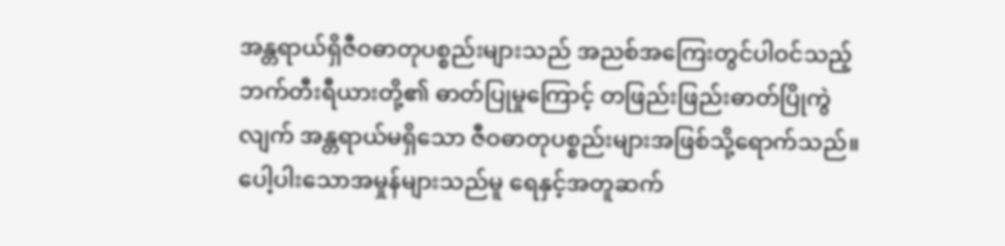အန္တရာယ်ရှိဇီဝဓာတုပစ္စည်းများသည် အညစ်အကြေးတွင်ပါဝင်သည့် ဘက်တီးရီယားတို့၏ ဓာတ်ပြုမှုကြောင့် တဖြည်းဖြည်းဓာတ်ပြိုကွဲလျက် အန္တရာယ်မရှိသော ဇီဝဓာတုပစ္စည်းများအဖြစ်သို့ရောက်သည်။
ပေါ့ပါးသောအမှုန်များသည်မူ ရေနှင့်အတူဆက်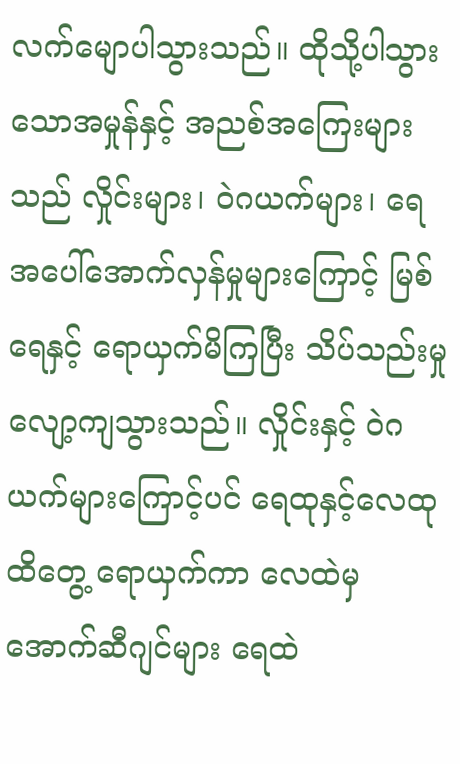လက်မျောပါသွားသည်။ ထိုသို့ပါသွားသောအမှုန်နှင့် အညစ်အကြေးများသည် လှိုင်းများ၊ ဝဲဂယက်များ၊ ရေအပေါ်အောက်လှန်မှုများကြောင့် မြစ်ရေနှင့် ရောယှက်မိကြပြီး သိပ်သည်းမှု လျော့ကျသွားသည်။ လှိုင်းနှင့် ဝဲဂယက်များကြောင့်ပင် ရေထုနှင့်လေထု ထိတွေ့ ရောယှက်ကာ လေထဲမှအောက်ဆီဂျင်များ ရေထဲ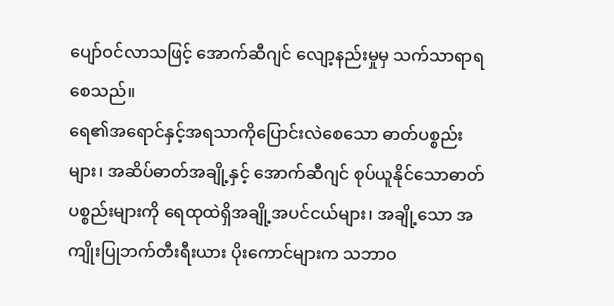ပျော်ဝင်လာသဖြင့် အောက်ဆီဂျင် လျော့နည်းမှုမှ သက်သာရာရစေသည်။
ရေ၏အရောင်နှင့်အရသာကိုပြောင်းလဲစေသော ဓာတ်ပစ္စည်းများ၊ အဆိပ်ဓာတ်အချို့နှင့် အောက်ဆီဂျင် စုပ်ယူနိုင်သောဓာတ်ပစ္စည်းများကို ရေထုထဲရှိအချို့အပင်ငယ်များ၊ အချို့သော အကျိုးပြုဘက်တီးရီးယား ပိုးကောင်များက သဘာဝ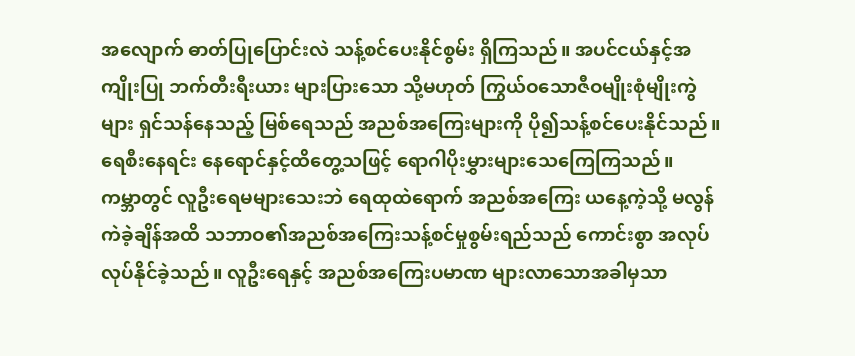အလျောက် ဓာတ်ပြုပြောင်းလဲ သန့်စင်ပေးနိုင်စွမ်း ရှိကြသည်။ အပင်ငယ်နှင့်အကျိုးပြု ဘက်တီးရီးယား များပြားသော သို့မဟုတ် ကြွယ်ဝသောဇီဝမျိုးစုံမျိုးကွဲများ ရှင်သန်နေသည့် မြစ်ရေသည် အညစ်အကြေးများကို ပို၍သန့်စင်ပေးနိုင်သည်။
ရေစီးနေရင်း နေရောင်နှင့်ထိတွေ့သဖြင့် ရောဂါပိုးမွှားများသေကြေကြသည်။
ကမ္ဘာတွင် လူဦးရေမများသေးဘဲ ရေထုထဲရောက် အညစ်အကြေး ယနေ့ကဲ့သို့ မလွန်ကဲခဲ့ချိန်အထိ သဘာဝ၏အညစ်အကြေးသန့်စင်မှုစွမ်းရည်သည် ကောင်းစွာ အလုပ်လုပ်နိုင်ခဲ့သည်။ လူဦးရေနှင့် အညစ်အကြေးပမာဏ များလာသောအခါမှသာ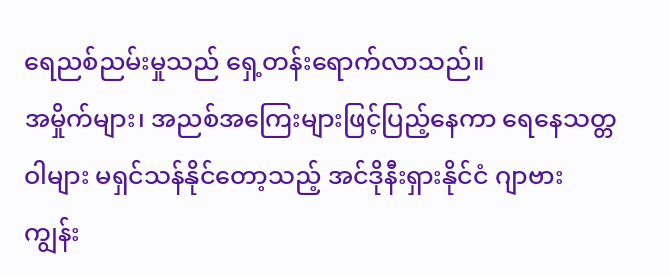ရေညစ်ညမ်းမှုသည် ရှေ့တန်းရောက်လာသည်။
အမှိုက်များ၊ အညစ်အကြေးများဖြင့်ပြည့်နေကာ ရေနေသတ္တဝါများ မရှင်သန်နိုင်တော့သည့် အင်ဒိုနီးရှားနိုင်ငံ ဂျာဗားကျွန်း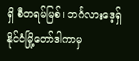ရှိ စီတရမ်မြစ်၊ ဘင်္ဂလားဒေ့ရှ်နိုင်ငံမြို့တော်ဒါကာမှ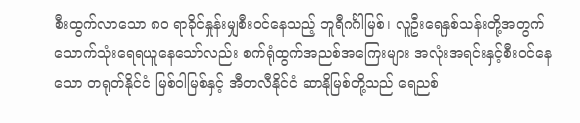စီးထွက်လာသော ၈၀ ရာခိုင်နှုန်းမျှစီးဝင်နေသည့် ဘူရီဂင်္ဂါမြစ်၊ လူဦးရေနှစ်သန်းတို့အတွက် သောက်သုံးရေရယူနေသော်လည်း စက်ရုံထွက်အညစ်အကြေးများ အလုံးအရင်းနှင့်စီးဝင်နေသော တရုတ်နိုင်ငံ မြစ်ဝါမြစ်နှင့် အီတလီနိုင်ငံ ဆာနိုမြစ်တို့သည် ရေညစ်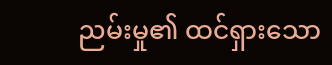ညမ်းမှု၏ ထင်ရှားသော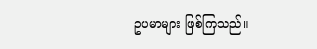ဥပမာများ ဖြစ်ကြသည်။